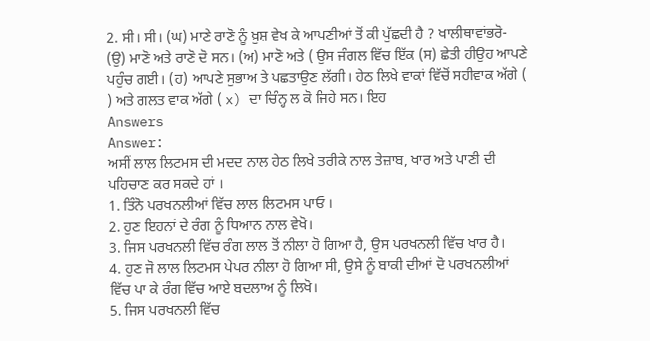2. ਸੀ। ਸੀ। (ਘ) ਮਾਣੇ ਰਾਣੋ ਨੂੰ ਖ਼ੁਸ਼ ਵੇਖ ਕੇ ਆਪਣੀਆਂ ਤੋਂ ਕੀ ਪੁੱਛਦੀ ਹੈ ? ਖਾਲੀਥਾਵਾਂਭਰੋ- (ਉ) ਮਾਣੋ ਅਤੇ ਰਾਣੋ ਦੋ ਸਨ। (ਅ) ਮਾਣੋ ਅਤੇ ( ਉਸ ਜੰਗਲ ਵਿੱਚ ਇੱਕ (ਸ) ਛੇਤੀ ਹੀਉਹ ਆਪਣੇ ਪਹੁੰਚ ਗਈ। (ਹ) ਆਪਣੇ ਸੁਭਾਅ ਤੇ ਪਛਤਾਉਣ ਲੱਗੀ। ਹੇਠ ਲਿਖੇ ਵਾਕਾਂ ਵਿੱਚੋਂ ਸਹੀਵਾਕ ਅੱਗੇ ( ) ਅਤੇ ਗਲਤ ਵਾਕ ਅੱਗੇ ( x) ਦਾ ਚਿੰਨ੍ਹ ਲ ਕੋ ਜਿਹੇ ਸਨ। ਇਹ
Answers
Answer:
ਅਸੀਂ ਲਾਲ ਲਿਟਮਸ ਦੀ ਮਦਦ ਨਾਲ ਹੇਠ ਲਿਖੇ ਤਰੀਕੇ ਨਾਲ ਤੇਜ਼ਾਬ, ਖਾਰ ਅਤੇ ਪਾਣੀ ਦੀ ਪਹਿਚਾਣ ਕਰ ਸਕਦੇ ਹਾਂ ।
1. ਤਿੰਨੋ ਪਰਖਨਲੀਆਂ ਵਿੱਚ ਲਾਲ ਲਿਟਮਸ ਪਾਓ ।
2. ਹੁਣ ਇਹਨਾਂ ਦੇ ਰੰਗ ਨੂੰ ਧਿਆਨ ਨਾਲ ਵੇਖੋ।
3. ਜਿਸ ਪਰਖਨਲੀ ਵਿੱਚ ਰੰਗ ਲਾਲ ਤੋਂ ਨੀਲਾ ਹੋ ਗਿਆ ਹੈ, ਉਸ ਪਰਖਨਲੀ ਵਿੱਚ ਖਾਰ ਹੈ।
4. ਹੁਣ ਜੋ ਲਾਲ ਲਿਟਮਸ ਪੇਪਰ ਨੀਲਾ ਹੋ ਗਿਆ ਸੀ, ਉਸੇ ਨੂੰ ਬਾਕੀ ਦੀਆਂ ਦੋ ਪਰਖਨਲੀਆਂ ਵਿੱਚ ਪਾ ਕੇ ਰੰਗ ਵਿੱਚ ਆਏ ਬਦਲਾਅ ਨੂੰ ਲਿਖੋ।
5. ਜਿਸ ਪਰਖਨਲੀ ਵਿੱਚ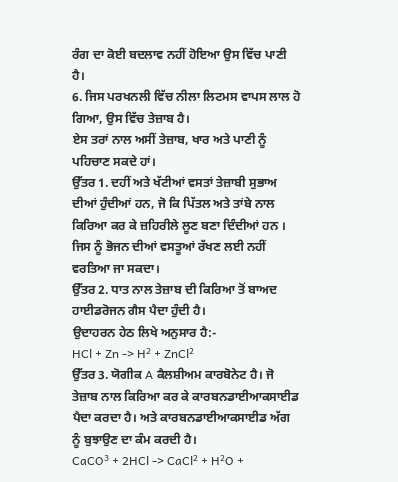ਰੰਗ ਦਾ ਕੋਈ ਬਦਲਾਵ ਨਹੀਂ ਹੋਇਆ ਉਸ ਵਿੱਚ ਪਾਣੀ ਹੈ।
6. ਜਿਸ ਪਰਖਨਲੀ ਵਿੱਚ ਨੀਲਾ ਲਿਟਮਸ ਵਾਪਸ ਲਾਲ ਹੋ ਗਿਆ, ਉਸ ਵਿੱਚ ਤੇਜ਼ਾਬ ਹੈ।
ਏਸ ਤਰਾਂ ਨਾਲ ਅਸੀਂ ਤੇਜ਼ਾਬ, ਖਾਰ ਅਤੇ ਪਾਣੀ ਨੂੰ ਪਹਿਚਾਣ ਸਕਦੇ ਹਾਂ।
ਉੱਤਰ 1. ਦਹੀਂ ਅਤੇ ਖੱਟੀਆਂ ਵਸਤਾਂ ਤੇਜ਼ਾਬੀ ਸੁਭਾਅ ਦੀਆਂ ਹੁੰਦੀਆਂ ਹਨ, ਜੋ ਕਿ ਪਿੱਤਲ ਅਤੇ ਤਾਂਬੇ ਨਾਲ ਕਿਰਿਆ ਕਰ ਕੇ ਜ਼ਹਿਰੀਲੇ ਲੂਣ ਬਣਾ ਦਿੰਦੀਆਂ ਹਨ । ਜਿਸ ਨੂੰ ਭੋਜਨ ਦੀਆਂ ਵਸਤੂਆਂ ਰੱਖਣ ਲਈ ਨਹੀਂ ਵਰਤਿਆ ਜਾ ਸਕਦਾ।
ਉੱਤਰ 2. ਧਾਤ ਨਾਲ ਤੇਜ਼ਾਬ ਦੀ ਕਿਰਿਆ ਤੋਂ ਬਾਅਦ ਹਾਈਡਰੋਜਨ ਗੈਸ ਪੈਦਾ ਹੁੰਦੀ ਹੈ।
ਉਦਾਹਰਨ ਹੇਠ ਲਿਖੇ ਅਨੁਸਾਰ ਹੈ:-
HCl + Zn -> H² + ZnCl²
ਉੱਤਰ 3. ਯੋਗੀਕ A ਕੈਲਸ਼ੀਅਮ ਕਾਰਬੋਨੇਟ ਹੈ। ਜੋ ਤੇਜ਼ਾਬ ਨਾਲ ਕਿਰਿਆ ਕਰ ਕੇ ਕਾਰਬਨਡਾਈਆਕਸਾਈਡ ਪੈਦਾ ਕਰਦਾ ਹੈ। ਅਤੇ ਕਾਰਬਨਡਾਈਆਕਸਾਈਡ ਅੱਗ ਨੂੰ ਬੁਝਾਉਣ ਦਾ ਕੰਮ ਕਰਦੀ ਹੈ।
CaCO³ + 2HCl -> CaCl² + H²O +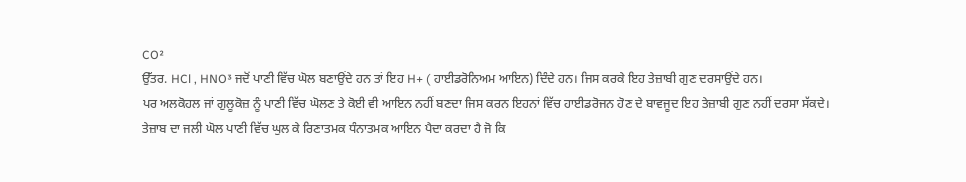CO²
ਉੱਤਰ. HCl , HNO³ ਜਦੋਂ ਪਾਣੀ ਵਿੱਚ ਘੋਲ ਬਣਾਉਂਦੇ ਹਨ ਤਾਂ ਇਹ H+ ( ਹਾਈਡਰੋਨਿਅਮ ਆਇਨ) ਦਿੰਦੇ ਹਨ। ਜਿਸ ਕਰਕੇ ਇਹ ਤੇਜ਼ਾਬੀ ਗੁਣ ਦਰਸਾਉਂਦੇ ਹਨ।
ਪਰ ਅਲਕੋਹਲ ਜਾਂ ਗੁਲੂਕੋਜ਼ ਨੂੰ ਪਾਣੀ ਵਿੱਚ ਘੋਲਣ ਤੇ ਕੋਈ ਵੀ ਆਇਨ ਨਹੀਂ ਬਣਦਾ ਜਿਸ ਕਰਨ ਇਹਨਾਂ ਵਿੱਚ ਹਾਈਡਰੋਜਨ ਹੋਣ ਦੇ ਬਾਵਜੂਦ ਇਹ ਤੇਜ਼ਾਬੀ ਗੁਣ ਨਹੀਂ ਦਰਸਾ ਸੱਕਦੇ।
ਤੇਜ਼ਾਬ ਦਾ ਜਲੀ ਘੋਲ ਪਾਣੀ ਵਿੱਚ ਘੁਲ ਕੇ ਰਿਣਾਤਮਕ ਧੰਨਾਤਮਕ ਆਇਨ ਪੈਦਾ ਕਰਦਾ ਹੈ ਜੋ ਕਿ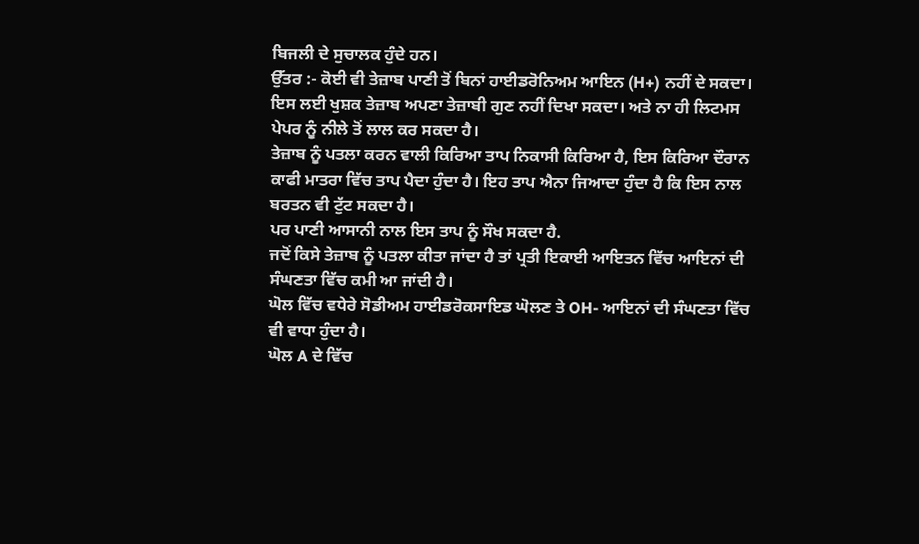ਬਿਜਲੀ ਦੇ ਸੁਚਾਲਕ ਹੁੰਦੇ ਹਨ।
ਉੱਤਰ :- ਕੋਈ ਵੀ ਤੇਜ਼ਾਬ ਪਾਣੀ ਤੋਂ ਬਿਨਾਂ ਹਾਈਡਰੋਨਿਅਮ ਆਇਨ (H+) ਨਹੀਂ ਦੇ ਸਕਦਾ। ਇਸ ਲਈ ਖੁਸ਼ਕ ਤੇਜ਼ਾਬ ਅਪਣਾ ਤੇਜ਼ਾਬੀ ਗੁਣ ਨਹੀਂ ਦਿਖਾ ਸਕਦਾ। ਅਤੇ ਨਾ ਹੀ ਲਿਟਮਸ ਪੇਪਰ ਨੂੰ ਨੀਲੇ ਤੋਂ ਲਾਲ ਕਰ ਸਕਦਾ ਹੈ।
ਤੇਜ਼ਾਬ ਨੂੰ ਪਤਲਾ ਕਰਨ ਵਾਲੀ ਕਿਰਿਆ ਤਾਪ ਨਿਕਾਸੀ ਕਿਰਿਆ ਹੈ, ਇਸ ਕਿਰਿਆ ਦੌਰਾਨ ਕਾਫੀ ਮਾਤਰਾ ਵਿੱਚ ਤਾਪ ਪੈਦਾ ਹੁੰਦਾ ਹੈ। ਇਹ ਤਾਪ ਐਨਾ ਜਿਆਦਾ ਹੁੰਦਾ ਹੈ ਕਿ ਇਸ ਨਾਲ ਬਰਤਨ ਵੀ ਟੁੱਟ ਸਕਦਾ ਹੈ।
ਪਰ ਪਾਣੀ ਆਸਾਨੀ ਨਾਲ ਇਸ ਤਾਪ ਨੂੰ ਸੌਖ ਸਕਦਾ ਹੈ.
ਜਦੋਂ ਕਿਸੇ ਤੇਜ਼ਾਬ ਨੂੰ ਪਤਲਾ ਕੀਤਾ ਜਾਂਦਾ ਹੈ ਤਾਂ ਪ੍ਰਤੀ ਇਕਾਈ ਆਇਤਨ ਵਿੱਚ ਆਇਨਾਂ ਦੀ ਸੰਘਣਤਾ ਵਿੱਚ ਕਮੀ ਆ ਜਾਂਦੀ ਹੈ।
ਘੋਲ ਵਿੱਚ ਵਧੇਰੇ ਸੋਡੀਅਮ ਹਾਈਡਰੋਕਸਾਇਡ ਘੋਲਣ ਤੇ OH- ਆਇਨਾਂ ਦੀ ਸੰਘਣਤਾ ਵਿੱਚ ਵੀ ਵਾਧਾ ਹੁੰਦਾ ਹੈ।
ਘੋਲ A ਦੇ ਵਿੱਚ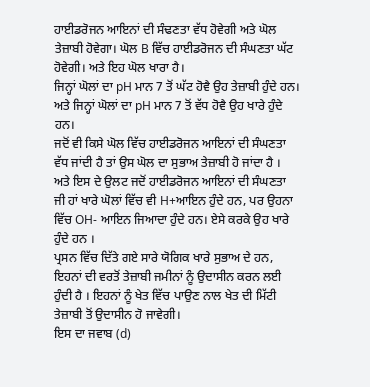ਹਾਈਡਰੋਜਨ ਆਇਨਾਂ ਦੀ ਸੰਢਣਤਾ ਵੱਧ ਹੋਵੇਗੀ ਅਤੇ ਘੋਲ ਤੇਜ਼ਾਬੀ ਹੋਵੇਗਾ। ਘੋਲ B ਵਿੱਚ ਹਾਈਡਰੋਜਨ ਦੀ ਸੰਘਣਤਾ ਘੱਟ ਹੋਵੇਗੀ। ਅਤੇ ਇਹ ਘੋਲ ਖਾਰਾ ਹੈ।
ਜਿਨ੍ਹਾਂ ਘੋਲਾਂ ਦਾ pH ਮਾਨ 7 ਤੋਂ ਘੱਟ ਹੋਵੈ ਉਹ ਤੇਜ਼ਾਬੀ ਹੁੰਦੇ ਹਨ। ਅਤੇ ਜਿਨ੍ਹਾਂ ਘੋਲਾਂ ਦਾ pH ਮਾਨ 7 ਤੋਂ ਵੱਧ ਹੋਵੈ ਉਹ ਖਾਰੇ ਹੁੰਦੇ ਹਨ।
ਜਦੋਂ ਵੀ ਕਿਸੇ ਘੋਲ ਵਿੱਚ ਹਾਈਡਰੋਜਨ ਆਇਨਾਂ ਦੀ ਸੰਘਣਤਾ ਵੱਧ ਜਾਂਦੀ ਹੈ ਤਾਂ ਉਸ ਘੋਲ ਦਾ ਸੁਭਾਅ ਤੇਜ਼ਾਬੀ ਹੋ ਜਾਂਦਾ ਹੈ । ਅਤੇ ਇਸ ਦੇ ਉਲਟ ਜਦੋਂ ਹਾਈਡਰੋਜਨ ਆਇਨਾਂ ਦੀ ਸੰਘਣਤਾ
ਜੀ ਹਾਂ ਖਾਰੇ ਘੋਲਾਂ ਵਿੱਚ ਵੀ H+ਆਇਨ ਹੁੰਦੇ ਹਨ, ਪਰ ਉਹਨਾ ਵਿੱਚ OH- ਆਇਨ ਜਿਆਦਾ ਹੁੰਦੇ ਹਨ। ਏਸੇ ਕਰਕੇ ਉਹ ਖਾਰੇ ਹੁੰਦੇ ਹਨ ।
ਪ੍ਰਸਨ ਵਿੱਚ ਦਿੱਤੇ ਗਏ ਸਾਰੇ ਯੋਗਿਕ ਖਾਰੇ ਸੁਭਾਅ ਦੇ ਹਨ, ਇਹਨਾਂ ਦੀ ਵਰਤੋਂ ਤੇਜ਼ਾਬੀ ਜਮੀਨਾਂ ਨੂੰ ਉਦਾਸੀਨ ਕਰਨ ਲਈ ਹੁੰਦੀ ਹੈ । ਇਹਨਾਂ ਨੂੰ ਖੇਤ ਵਿੱਚ ਪਾਉਣ ਨਾਲ ਖੇਤ ਦੀ ਮਿੱਟੀ ਤੇਜ਼ਾਬੀ ਤੋਂ ਉਦਾਸੀਨ ਹੋ ਜਾਵੇਗੀ।
ਇਸ ਦਾ ਜਵਾਬ (d)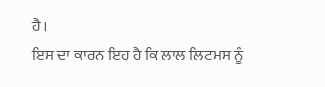ਹੈ।
ਇਸ ਦਾ ਕਾਰਨ ਇਹ ਹੈ ਕਿ ਲਾਲ ਲਿਟਮਸ ਨੂੰ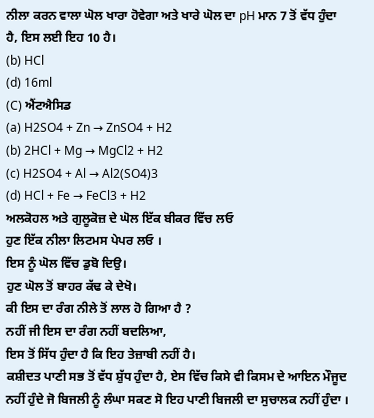ਨੀਲਾ ਕਰਨ ਵਾਲਾ ਘੋਲ ਖਾਰਾ ਹੋਵੇਗਾ ਅਤੇ ਖਾਰੇ ਘੋਲ ਦਾ pH ਮਾਨ 7 ਤੋਂ ਵੱਧ ਹੁੰਦਾ ਹੈ, ਇਸ ਲਈ ਇਹ 10 ਹੈ।
(b) HCl
(d) 16ml
(C) ਐਂਟਐਸਿਡ
(a) H2SO4 + Zn → ZnSO4 + H2
(b) 2HCl + Mg → MgCl2 + H2
(c) H2SO4 + Al → Al2(SO4)3
(d) HCl + Fe → FeCl3 + H2
ਅਲਕੋਹਲ ਅਤੇ ਗੁਲੂਕੋਜ਼ ਦੇ ਘੋਲ ਇੱਕ ਬੀਕਰ ਵਿੱਚ ਲਓ
ਹੁਣ ਇੱਕ ਨੀਲਾ ਲਿਟਮਸ ਪੇਪਰ ਲਓ ।
ਇਸ ਨੂੰ ਘੋਲ ਵਿੱਚ ਡੁਬੋ ਦਿਉ।
ਹੁਣ ਘੋਲ ਤੋਂ ਬਾਹਰ ਕੱਢ ਕੇ ਦੇਖੋ।
ਕੀ ਇਸ ਦਾ ਰੰਗ ਨੀਲੇ ਤੋਂ ਲਾਲ ਹੋ ਗਿਆ ਹੈ ?
ਨਹੀਂ ਜੀ ਇਸ ਦਾ ਰੰਗ ਨਹੀਂ ਬਦਲਿਆ,
ਇਸ ਤੋਂ ਸਿੱਧ ਹੁੰਦਾ ਹੈ ਕਿ ਇਹ ਤੇਜ਼ਾਬੀ ਨਹੀਂ ਹੈ।
ਕਸ਼ੀਦਤ ਪਾਣੀ ਸਭ ਤੋਂ ਵੱਧ ਸ਼ੁੱਧ ਹੁੰਦਾ ਹੈ, ਏਸ ਵਿੱਚ ਕਿਸੇ ਵੀ ਕਿਸਮ ਦੇ ਆਇਨ ਮੌਜੂਦ ਨਹੀਂ ਹੁੰਦੇ ਜੋ ਬਿਜਲੀ ਨੂੰ ਲੰਘਾ ਸਕਣ ਸੋ ਇਹ ਪਾਣੀ ਬਿਜਲੀ ਦਾ ਸੁਚਾਲਕ ਨਹੀਂ ਹੁੰਦਾ ।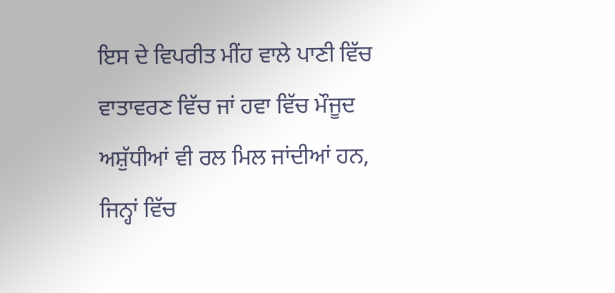ਇਸ ਦੇ ਵਿਪਰੀਤ ਮੀਂਹ ਵਾਲੇ ਪਾਣੀ ਵਿੱਚ ਵਾਤਾਵਰਣ ਵਿੱਚ ਜਾਂ ਹਵਾ ਵਿੱਚ ਮੌਜੂਦ ਅਸ਼ੁੱਧੀਆਂ ਵੀ ਰਲ ਮਿਲ ਜਾਂਦੀਆਂ ਹਨ, ਜਿਨ੍ਹਾਂ ਵਿੱਚ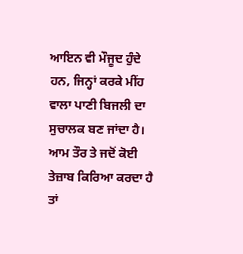ਆਇਨ ਵੀ ਮੌਜੂਦ ਹੁੰਦੇ ਹਨ, ਜਿਨ੍ਹਾਂ ਕਰਕੇ ਮੀਂਹ ਵਾਲਾ ਪਾਣੀ ਬਿਜਲੀ ਦਾ ਸੁਚਾਲਕ ਬਣ ਜਾਂਦਾ ਹੈ।
ਆਮ ਤੌਰ ਤੇ ਜਦੋਂ ਕੋਈ ਤੇਜ਼ਾਬ ਕਿਰਿਆ ਕਰਦਾ ਹੈ ਤਾਂ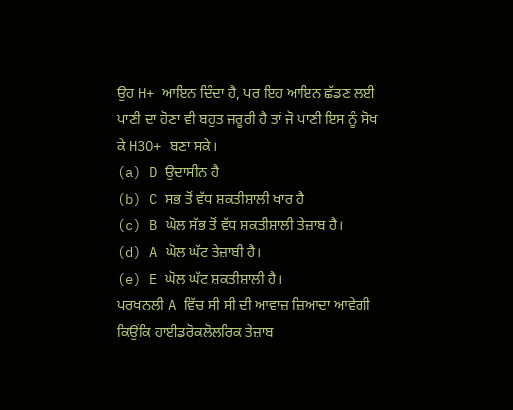ਉਹ H+ ਆਇਨ ਦਿੰਦਾ ਹੈ, ਪਰ ਇਹ ਆਇਨ ਛੱਡਣ ਲਈ ਪਾਣੀ ਦਾ ਹੋਣਾ ਵੀ ਬਹੁਤ ਜਰੂਰੀ ਹੈ ਤਾਂ ਜੋ ਪਾਣੀ ਇਸ ਨੂੰ ਸੋਖ ਕੇ H3O+ ਬਣਾ ਸਕੇ।
(a) D ਉਦਾਸੀਨ ਹੈ
(b) C ਸਭ ਤੋਂ ਵੱਧ ਸ਼ਕਤੀਸ਼ਾਲੀ ਖਾਰ ਹੈ
(c) B ਘੋਲ ਸੱਭ ਤੋਂ ਵੱਧ ਸ਼ਕਤੀਸ਼ਾਲੀ ਤੇਜ਼ਾਬ ਹੈ।
(d) A ਘੋਲ ਘੱਟ ਤੇਜ਼ਾਬੀ ਹੈ।
(e) E ਘੋਲ ਘੱਟ ਸ਼ਕਤੀਸ਼ਾਲੀ ਹੈ।
ਪਰਖਨਲੀ A ਵਿੱਚ ਸੀ ਸੀ ਦੀ ਆਵਾਜ਼ ਜ਼ਿਆਦਾ ਆਵੇਗੀ ਕਿਉਂਕਿ ਹਾਈਡਰੋਕਲੋਲਰਿਕ ਤੇਜ਼ਾਬ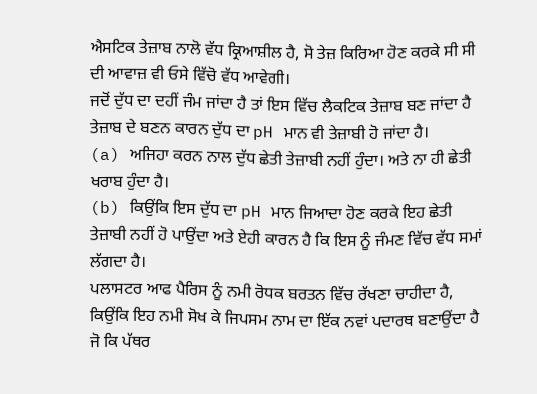ਐਸਟਿਕ ਤੇਜ਼ਾਬ ਨਾਲੋ ਵੱਧ ਕ੍ਰਿਆਸ਼ੀਲ ਹੈ, ਸੋ ਤੇਜ਼ ਕਿਰਿਆ ਹੋਣ ਕਰਕੇ ਸੀ ਸੀ ਦੀ ਆਵਾਜ਼ ਵੀ ਓਸੇ ਵਿੱਚੋ ਵੱਧ ਆਵੇਗੀ।
ਜਦੋਂ ਦੁੱਧ ਦਾ ਦਹੀਂ ਜੰਮ ਜਾਂਦਾ ਹੈ ਤਾਂ ਇਸ ਵਿੱਚ ਲੈਕਟਿਕ ਤੇਜ਼ਾਬ ਬਣ ਜਾਂਦਾ ਹੈ ਤੇਜ਼ਾਬ ਦੇ ਬਣਨ ਕਾਰਨ ਦੁੱਧ ਦਾ pH ਮਾਨ ਵੀ ਤੇਜ਼ਾਬੀ ਹੋ ਜਾਂਦਾ ਹੈ।
(a) ਅਜਿਹਾ ਕਰਨ ਨਾਲ ਦੁੱਧ ਛੇਤੀ ਤੇਜ਼ਾਬੀ ਨਹੀਂ ਹੁੰਦਾ। ਅਤੇ ਨਾ ਹੀ ਛੇਤੀ ਖਰਾਬ ਹੁੰਦਾ ਹੈ।
(b) ਕਿਉਂਕਿ ਇਸ ਦੁੱਧ ਦਾ pH ਮਾਨ ਜਿਆਦਾ ਹੋਣ ਕਰਕੇ ਇਹ ਛੇਤੀ ਤੇਜ਼ਾਬੀ ਨਹੀਂ ਹੋ ਪਾਉਂਦਾ ਅਤੇ ਏਹੀ ਕਾਰਨ ਹੈ ਕਿ ਇਸ ਨੂੰ ਜੰਮਣ ਵਿੱਚ ਵੱਧ ਸਮਾਂ ਲੱਗਦਾ ਹੈ।
ਪਲਾਸਟਰ ਆਫ ਪੈਰਿਸ ਨੂੰ ਨਮੀ ਰੋਧਕ ਬਰਤਨ ਵਿੱਚ ਰੱਖਣਾ ਚਾਹੀਦਾ ਹੈ, ਕਿਉਂਕਿ ਇਹ ਨਮੀ ਸੋਖ ਕੇ ਜਿਪਸਮ ਨਾਮ ਦਾ ਇੱਕ ਨਵਾਂ ਪਦਾਰਥ ਬਣਾਉਂਦਾ ਹੈ ਜੋ ਕਿ ਪੱਥਰ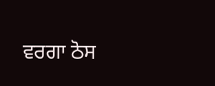ਵਰਗਾ ਠੋਸ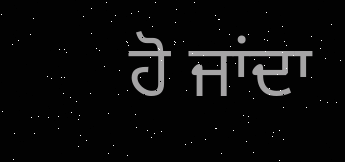ਹੋ ਜਾਂਦਾ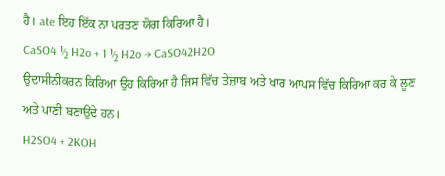ਹੈ। ate ਇਹ ਇੱਕ ਨਾ ਪਰਤਣ ਯੋਗ ਕਿਰਿਆ ਹੈ।
CaSO4 ½ H2o + 1 ½ H2o → CaSO42H2O
ਉਦਾਸੀਨੀਕਰਨ ਕਿਰਿਆ ਉਹ ਕਿਰਿਆ ਹੈ ਜਿਸ ਵਿੱਚ ਤੇਜ਼ਾਬ ਅਤੇ ਖਾਰ ਆਪਸ ਵਿੱਚ ਕਿਰਿਆ ਕਰ ਕੇ ਲੂਣ ਅਤੇ ਪਾਣੀ ਬਣਾਉਂਦੇ ਹਨ।
H2SO4 + 2KOH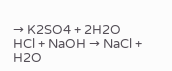→ K2SO4 + 2H2O
HCl + NaOH → NaCl + H2O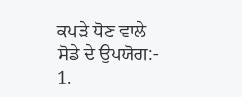ਕਪੜੇ ਧੋਣ ਵਾਲੇ ਸੋਡੇ ਦੇ ਉਪਯੋਗ:-
1.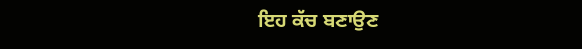ਇਹ ਕੱਚ ਬਣਾਉਣ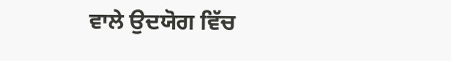ਵਾਲੇ ਉਦਯੋਗ ਵਿੱਚ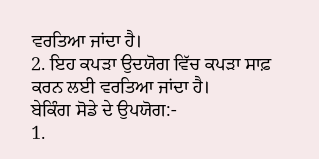ਵਰਤਿਆ ਜਾਂਦਾ ਹੈ।
2. ਇਹ ਕਪੜਾ ਉਦਯੋਗ ਵਿੱਚ ਕਪੜਾ ਸਾਫ਼ ਕਰਨ ਲਈ ਵਰਤਿਆ ਜਾਂਦਾ ਹੈ।
ਬੇਕਿੰਗ ਸੋਡੇ ਦੇ ਉਪਯੋਗ:-
1.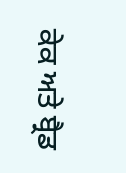ਕੇਕ ਅਤੇ ਬ੍ਰੈਡ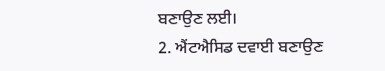ਬਣਾਉਣ ਲਈ।
2. ਐਂਟਐਸਿਡ ਦਵਾਈ ਬਣਾਉਣ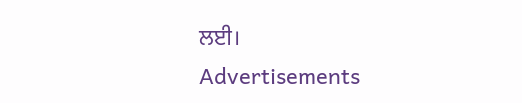ਲਈ।
Advertisements